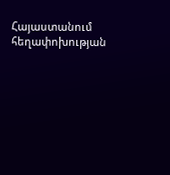Հայաստանում հեղափոխության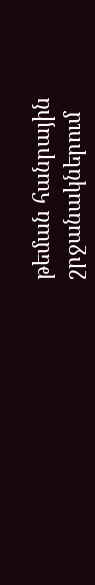թեման հանրային շրջանակներում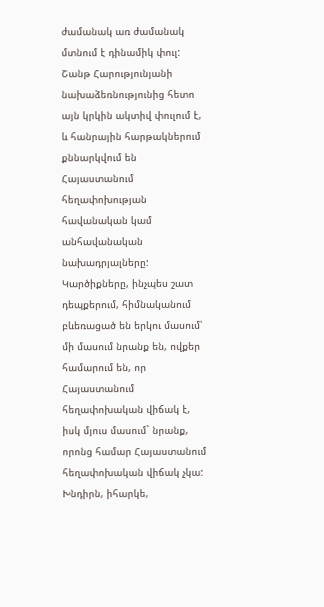ժամանակ առ ժամանակ մտնում է դինամիկ փուլ: Շանթ Հարությունյանի նախաձեռնությունից հետո այն կրկին ակտիվ փուլում է, և հանրային հարթակներում քննարկվում են Հայաստանում հեղափոխության հավանական կամ անհավանական նախադրյալները:
Կարծիքները, ինչպես շատ դեպքերում, հիմնականում բևեռացած են երկու մասում՝ մի մասում նրանք են, ովքեր համարում են, որ Հայաստանում հեղափոխական վիճակ է, իսկ մյուս մասում` նրանք, որոնց համար Հայաստանում հեղափոխական վիճակ չկա: Խնդիրն, իհարկե,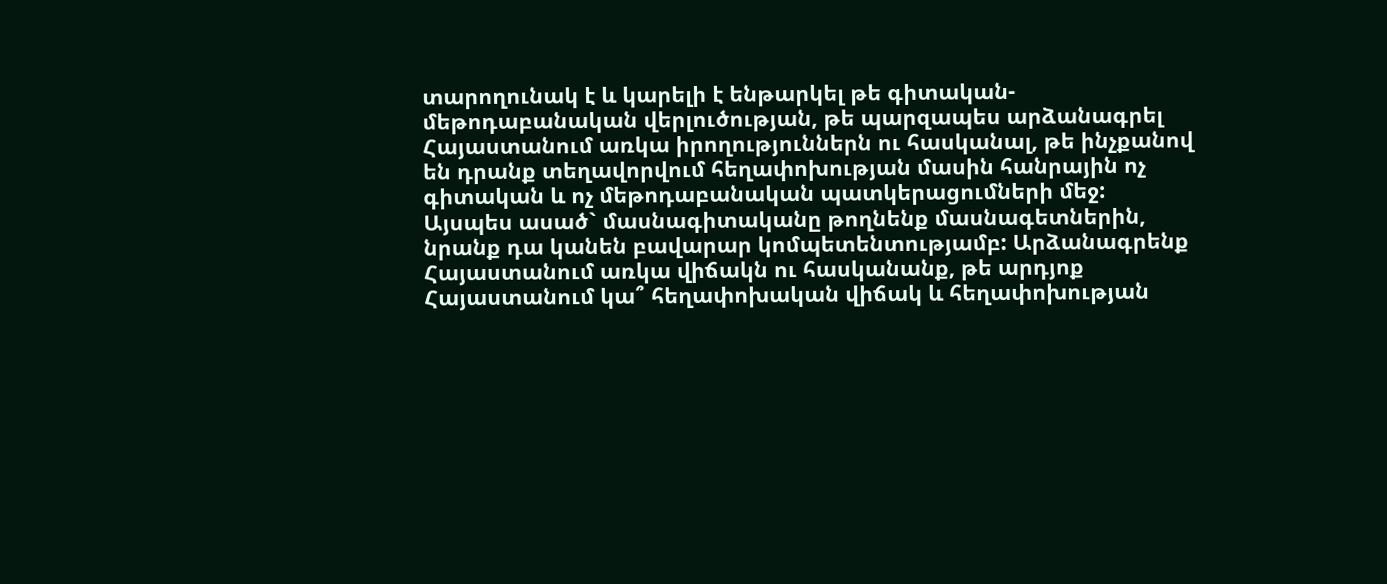տարողունակ է և կարելի է ենթարկել թե գիտական-մեթոդաբանական վերլուծության, թե պարզապես արձանագրել Հայաստանում առկա իրողություններն ու հասկանալ, թե ինչքանով են դրանք տեղավորվում հեղափոխության մասին հանրային ոչ գիտական և ոչ մեթոդաբանական պատկերացումների մեջ: Այսպես ասած` մասնագիտականը թողնենք մասնագետներին, նրանք դա կանեն բավարար կոմպետենտությամբ: Արձանագրենք Հայաստանում առկա վիճակն ու հասկանանք, թե արդյոք Հայաստանում կա՞ հեղափոխական վիճակ և հեղափոխության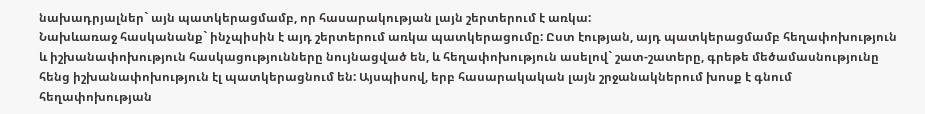նախադրյալներ` այն պատկերացմամբ, որ հասարակության լայն շերտերում է առկա:
Նախևառաջ հասկանանք` ինչպիսին է այդ շերտերում առկա պատկերացումը: Ըստ էության, այդ պատկերացմամբ հեղափոխություն և իշխանափոխություն հասկացությունները նույնացված են, և հեղափոխություն ասելով` շատ-շատերը, գրեթե մեծամասնությունը հենց իշխանափոխություն էլ պատկերացնում են: Այսպիսով, երբ հասարակական լայն շրջանակներում խոսք է գնում հեղափոխության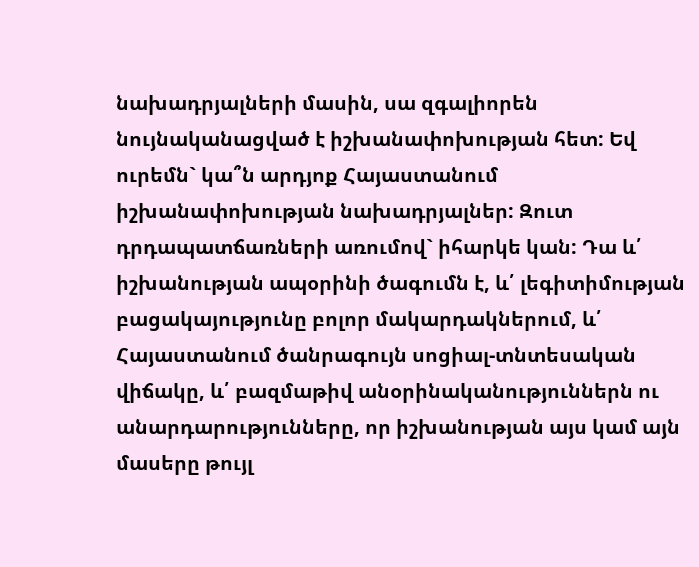նախադրյալների մասին, սա զգալիորեն նույնականացված է իշխանափոխության հետ: Եվ ուրեմն` կա՞ն արդյոք Հայաստանում իշխանափոխության նախադրյալներ: Զուտ դրդապատճառների առումով` իհարկե կան: Դա և՛ իշխանության ապօրինի ծագումն է, և՛ լեգիտիմության բացակայությունը բոլոր մակարդակներում, և՛ Հայաստանում ծանրագույն սոցիալ-տնտեսական վիճակը, և՛ բազմաթիվ անօրինականություններն ու անարդարությունները, որ իշխանության այս կամ այն մասերը թույլ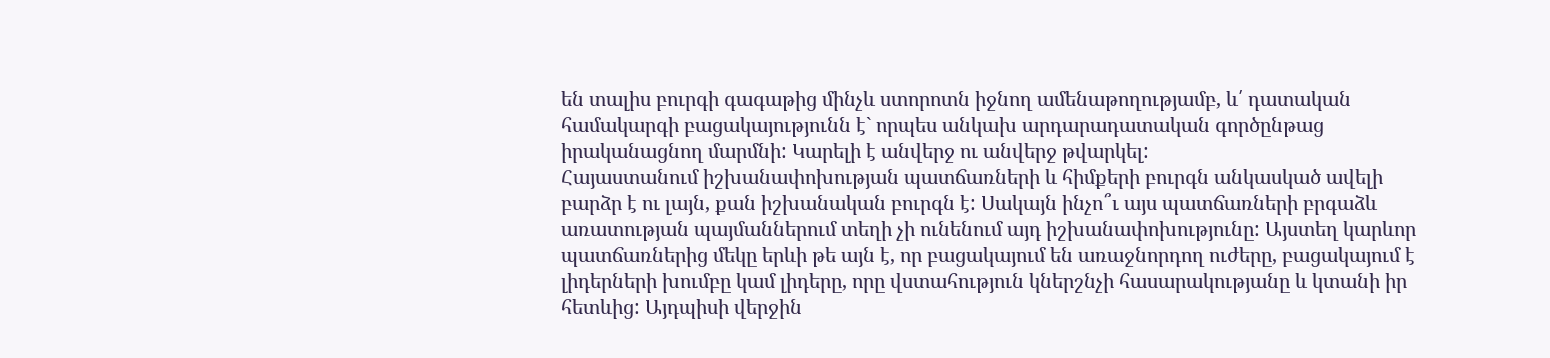են տալիս բուրգի գագաթից մինչև ստորոտն իջնող ամենաթողությամբ, և՛ դատական համակարգի բացակայությունն է` որպես անկախ արդարադատական գործընթաց իրականացնող մարմնի: Կարելի է անվերջ ու անվերջ թվարկել:
Հայաստանում իշխանափոխության պատճառների և հիմքերի բուրգն անկասկած ավելի բարձր է ու լայն, քան իշխանական բուրգն է: Սակայն ինչո՞ւ այս պատճառների բրգաձև առատության պայմաններում տեղի չի ունենում այդ իշխանափոխությունը: Այստեղ կարևոր պատճառներից մեկը երևի թե այն է, որ բացակայում են առաջնորդող ուժերը, բացակայում է լիդերների խումբը կամ լիդերը, որը վստահություն կներշնչի հասարակությանը և կտանի իր հետևից: Այդպիսի վերջին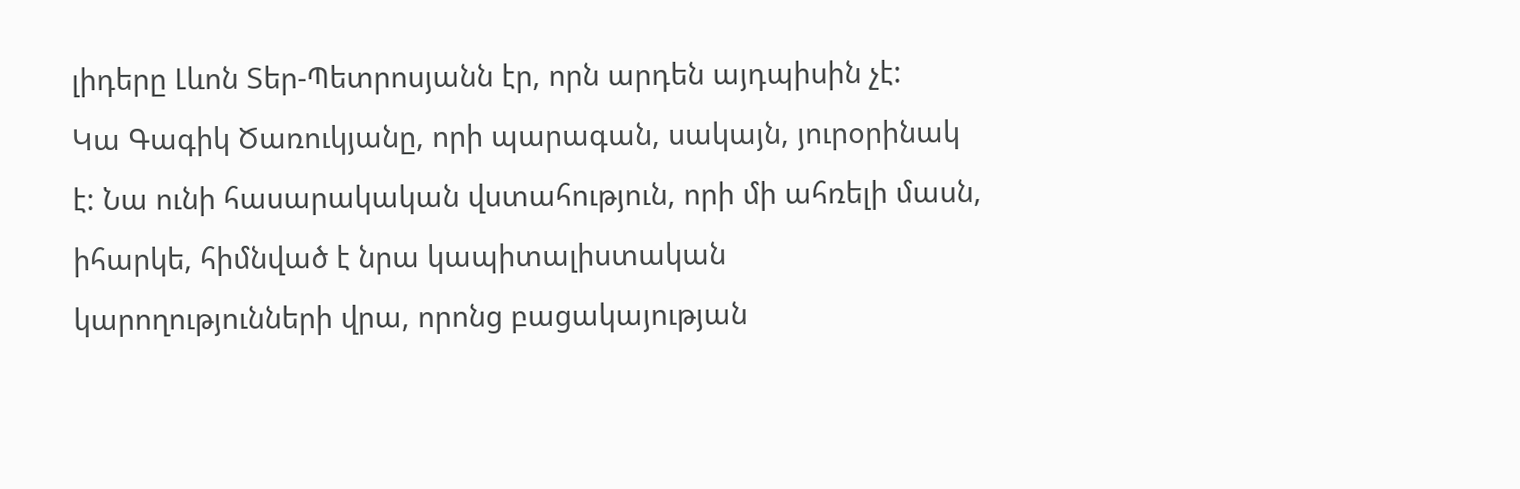լիդերը Լևոն Տեր-Պետրոսյանն էր, որն արդեն այդպիսին չէ:
Կա Գագիկ Ծառուկյանը, որի պարագան, սակայն, յուրօրինակ է: Նա ունի հասարակական վստահություն, որի մի ահռելի մասն, իհարկե, հիմնված է նրա կապիտալիստական կարողությունների վրա, որոնց բացակայության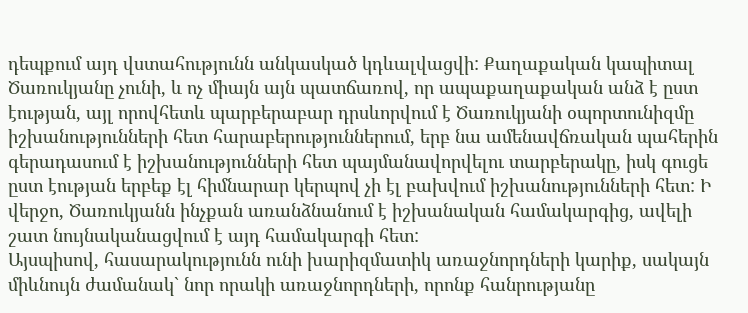դեպքում այդ վստահությունն անկասկած կդևալվացվի: Քաղաքական կապիտալ Ծառուկյանը չունի, և ոչ միայն այն պատճառով, որ ապաքաղաքական անձ է ըստ էության, այլ որովհետև պարբերաբար դրսևորվում է Ծառուկյանի օպորտունիզմը իշխանությունների հետ հարաբերություններում, երբ նա ամենավճռական պահերին գերադասում է իշխանությունների հետ պայմանավորվելու տարբերակը, իսկ գուցե ըստ էության երբեք էլ հիմնարար կերպով չի էլ բախվում իշխանությունների հետ: Ի վերջո, Ծառուկյանն ինչքան առանձնանում է իշխանական համակարգից, ավելի շատ նույնականացվում է այդ համակարգի հետ:
Այսպիսով, հասարակությունն ունի խարիզմատիկ առաջնորդների կարիք, սակայն միևնույն ժամանակ` նոր որակի առաջնորդների, որոնք հանրությանը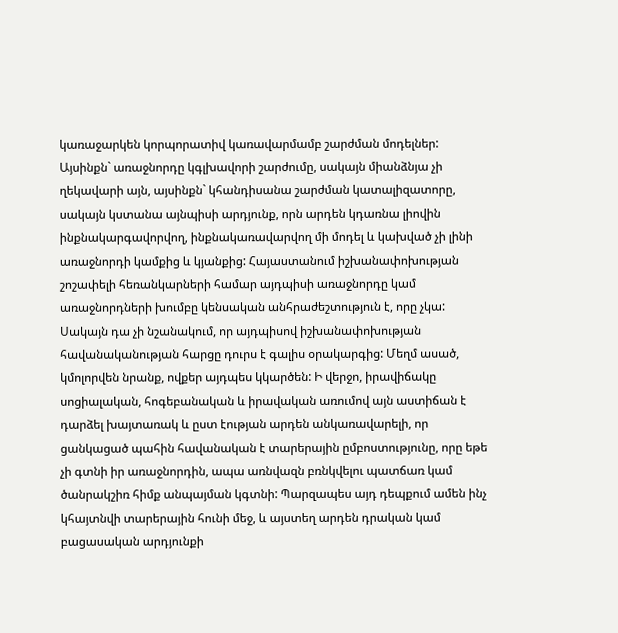կառաջարկեն կորպորատիվ կառավարմամբ շարժման մոդելներ: Այսինքն` առաջնորդը կգլխավորի շարժումը, սակայն միանձնյա չի ղեկավարի այն, այսինքն` կհանդիսանա շարժման կատալիզատորը, սակայն կստանա այնպիսի արդյունք, որն արդեն կդառնա լիովին ինքնակարգավորվող, ինքնակառավարվող մի մոդել և կախված չի լինի առաջնորդի կամքից և կյանքից: Հայաստանում իշխանափոխության շոշափելի հեռանկարների համար այդպիսի առաջնորդը կամ առաջնորդների խումբը կենսական անհրաժեշտություն է, որը չկա:
Սակայն դա չի նշանակում, որ այդպիսով իշխանափոխության հավանականության հարցը դուրս է գալիս օրակարգից: Մեղմ ասած, կմոլորվեն նրանք, ովքեր այդպես կկարծեն: Ի վերջո, իրավիճակը սոցիալական, հոգեբանական և իրավական առումով այն աստիճան է դարձել խայտառակ և ըստ էության արդեն անկառավարելի, որ ցանկացած պահին հավանական է տարերային ըմբոստությունը, որը եթե չի գտնի իր առաջնորդին, ապա առնվազն բռնկվելու պատճառ կամ ծանրակշիռ հիմք անպայման կգտնի: Պարզապես այդ դեպքում ամեն ինչ կհայտնվի տարերային հունի մեջ, և այստեղ արդեն դրական կամ բացասական արդյունքի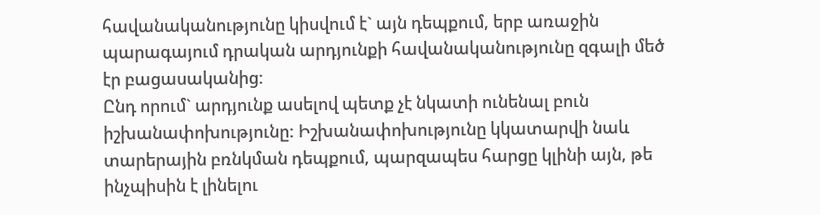հավանականությունը կիսվում է` այն դեպքում, երբ առաջին պարագայում դրական արդյունքի հավանականությունը զգալի մեծ էր բացասականից:
Ընդ որում` արդյունք ասելով պետք չէ նկատի ունենալ բուն իշխանափոխությունը: Իշխանափոխությունը կկատարվի նաև տարերային բռնկման դեպքում, պարզապես հարցը կլինի այն, թե ինչպիսին է լինելու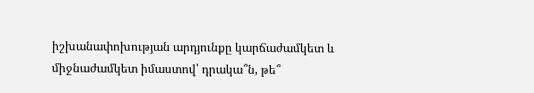իշխանափոխության արդյունքը կարճաժամկետ և միջնաժամկետ իմաստով՝ դրակա՞ն, թե՞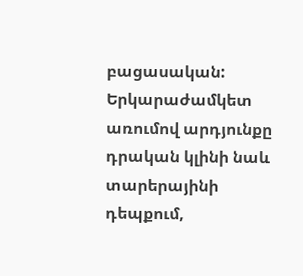բացասական: Երկարաժամկետ առումով արդյունքը դրական կլինի նաև տարերայինի դեպքում,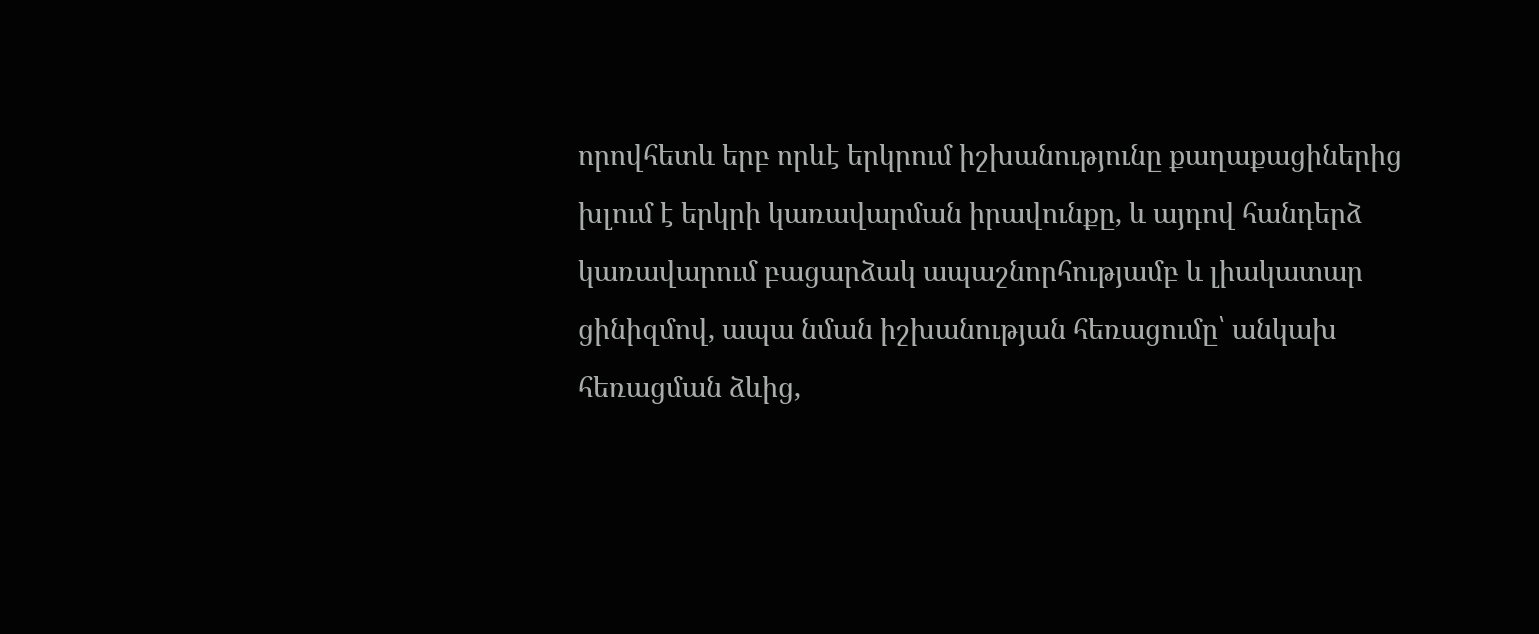որովհետև երբ որևէ երկրում իշխանությունը քաղաքացիներից խլում է երկրի կառավարման իրավունքը, և այդով հանդերձ կառավարում բացարձակ ապաշնորհությամբ և լիակատար ցինիզմով, ապա նման իշխանության հեռացումը՝ անկախ հեռացման ձևից,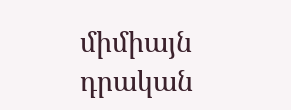միմիայն դրական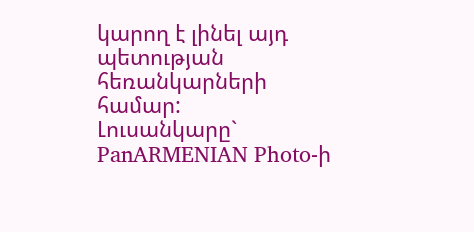կարող է լինել այդ պետության հեռանկարների համար:
Լուսանկարը` PanARMENIAN Photo-ի